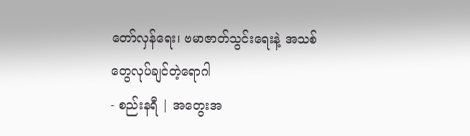တော်လှန်ရေး၊ ဗမာဇာတ်သွင်းရေးနဲ့ အသစ်တွေလုပ်ချင်တဲ့ရောဂါ
- စည်းနရီ | အတွေးအ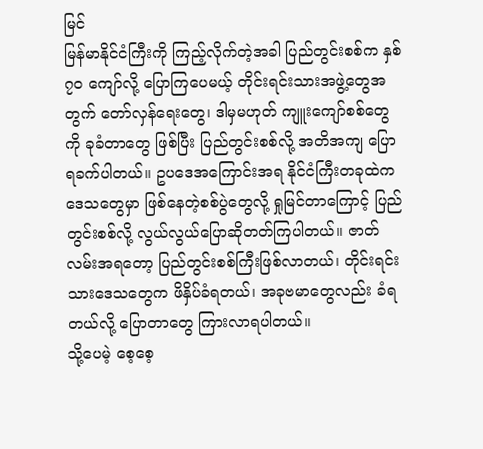မြင်
မြန်မာနိုင်ငံကြီးကို ကြည့်လိုက်တဲ့အခါ ပြည်တွင်းစစ်က နှစ် ၇၀ ကျော်လို့ ပြောကြပေမယ့် တိုင်းရင်းသားအဖွဲ့တွေအတွက် တော်လှန်ရေးတွေ၊ ဒါမှမဟုတ် ကျူးကျော်စစ်တွေကို ခုခံတာတွေ ဖြစ်ပြီး ပြည်တွင်းစစ်လို့ အတိအကျ ပြောရခက်ပါတယ်။ ဥပဒေအကြောင်းအရ နိုင်ငံကြီးတခုထဲက ဒေသတွေမှာ ဖြစ်နေတဲ့စစ်ပွဲတွေလို့ ရှုမြင်တာကြောင့် ပြည်တွင်းစစ်လို့ လွယ်လွယ်ပြောဆိုတတ်ကြပါတယ်။ ဇာတ်လမ်းအရတော့ ပြည်တွင်းစစ်ကြီးဖြစ်လာတယ်၊ တိုင်းရင်းသားဒေသတွေက ဖိနှိပ်ခံရတယ်၊ အခုဗမာတွေလည်း ခံရတယ်လို့ ပြောတာတွေ ကြားလာရပါတယ်။
သို့ပေမဲ့ စေ့စေ့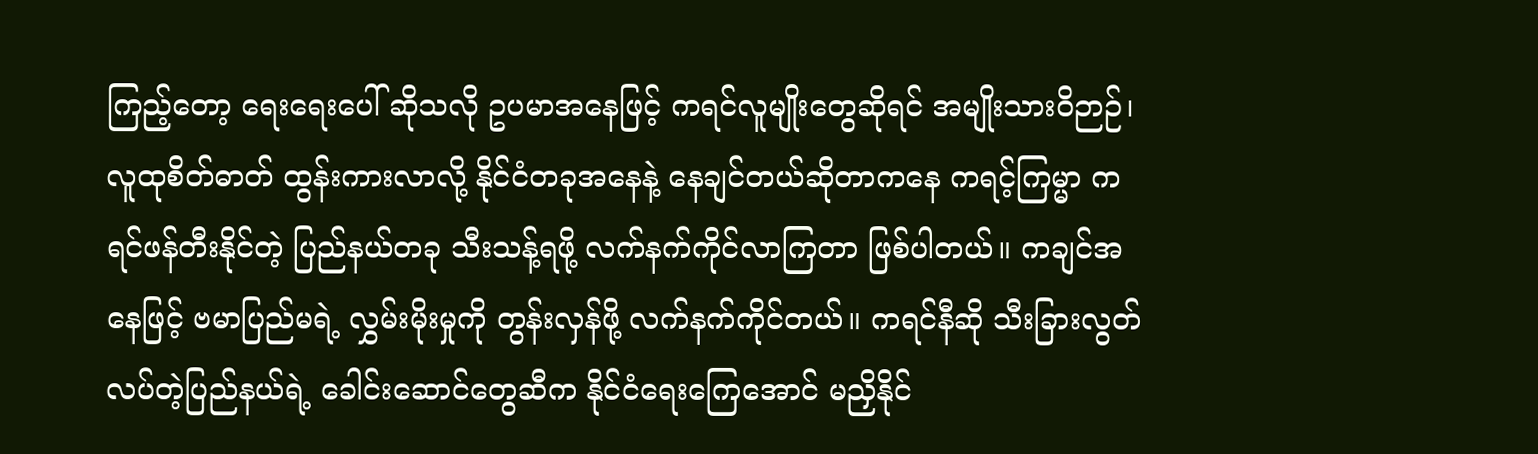ကြည့်တော့ ရေးရေးပေါ် ဆိုသလို ဥပမာအနေဖြင့် ကရင်လူမျိုးတွေဆိုရင် အမျိုးသားဝိဉာဉ်၊ လူထုစိတ်ဓာတ် ထွန်းကားလာလို့ နိုင်ငံတခုအနေနဲ့ နေချင်တယ်ဆိုတာကနေ ကရင့်ကြမ္မာ ကရင်ဖန်တီးနိုင်တဲ့ ပြည်နယ်တခု သီးသန့်ရဖို့ လက်နက်ကိုင်လာကြတာ ဖြစ်ပါတယ်။ ကချင်အနေဖြင့် ဗမာပြည်မရဲ့ လွှမ်းမိုးမှုကို တွန်းလှန်ဖို့ လက်နက်ကိုင်တယ်။ ကရင်နီဆို သီးခြားလွတ်လပ်တဲ့ပြည်နယ်ရဲ့ ခေါင်းဆောင်တွေဆီက နိုင်ငံရေးကြေအောင် မညှိနိုင်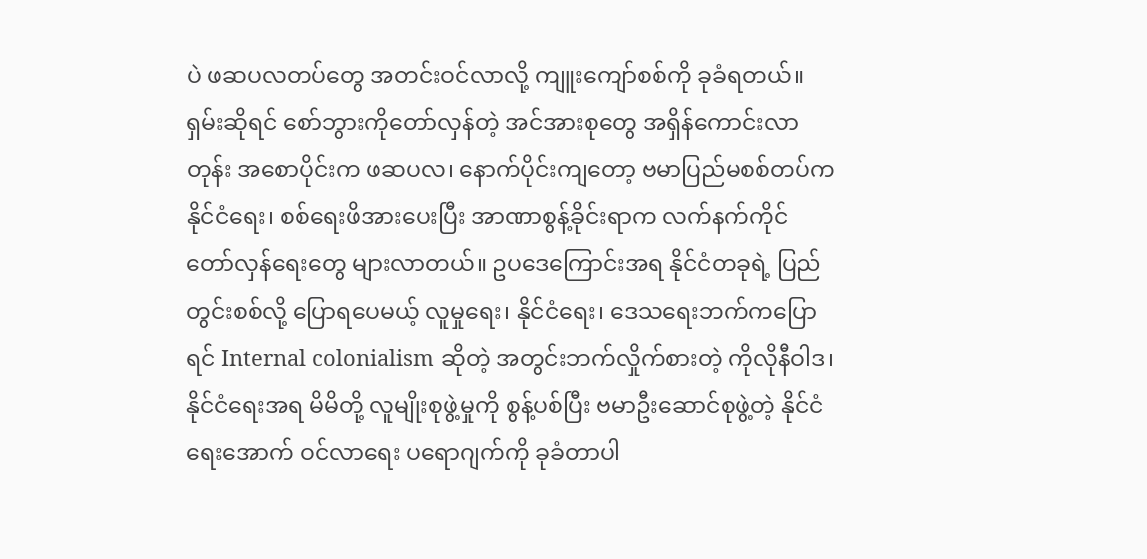ပဲ ဖဆပလတပ်တွေ အတင်းဝင်လာလို့ ကျူးကျော်စစ်ကို ခုခံရတယ်။
ရှမ်းဆိုရင် စော်ဘွားကိုတော်လှန်တဲ့ အင်အားစုတွေ အရှိန်ကောင်းလာတုန်း အစောပိုင်းက ဖဆပလ၊ နောက်ပိုင်းကျတော့ ဗမာပြည်မစစ်တပ်က နိုင်ငံရေး၊ စစ်ရေးဖိအားပေးပြီး အာဏာစွန့်ခိုင်းရာက လက်နက်ကိုင်တော်လှန်ရေးတွေ များလာတယ်။ ဥပဒေကြောင်းအရ နိုင်ငံတခုရဲ့ ပြည်တွင်းစစ်လို့ ပြောရပေမယ့် လူမှုရေး၊ နိုင်ငံရေး၊ ဒေသရေးဘက်ကပြောရင် Internal colonialism ဆိုတဲ့ အတွင်းဘက်လှိုက်စားတဲ့ ကိုလိုနီဝါဒ၊ နိုင်ငံရေးအရ မိမိတို့ လူမျိုးစုဖွဲ့မှုကို စွန့်ပစ်ပြီး ဗမာဦးဆောင်စုဖွဲ့တဲ့ နိုင်ငံရေးအောက် ဝင်လာရေး ပရောဂျက်ကို ခုခံတာပါ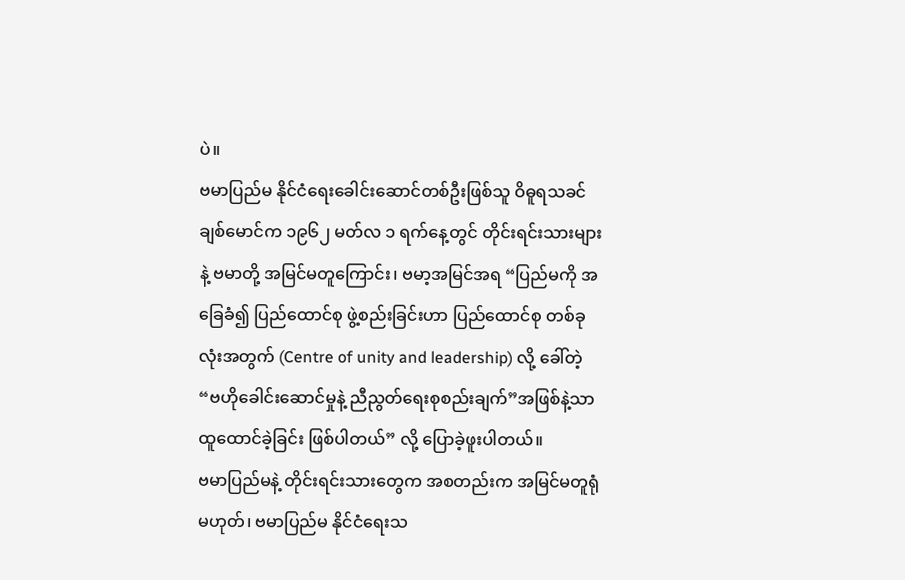ပဲ။
ဗမာပြည်မ နိုင်ငံရေးခေါင်းဆောင်တစ်ဦးဖြစ်သူ ဝိဓူရသခင်ချစ်မောင်က ၁၉၆၂ မတ်လ ၁ ရက်နေ့တွင် တိုင်းရင်းသားများနဲ့ ဗမာတို့ အမြင်မတူကြောင်း၊ ဗမာ့အမြင်အရ “ပြည်မကို အခြေခံ၍ ပြည်ထောင်စု ဖွဲ့စည်းခြင်းဟာ ပြည်ထောင်စု တစ်ခုလုံးအတွက် (Centre of unity and leadership) လို့ ခေါ်တဲ့ “ဗဟိုခေါင်းဆောင်မှုနဲ့ ညီညွတ်ရေးစုစည်းချက်”အဖြစ်နဲ့သာ ထူထောင်ခဲ့ခြင်း ဖြစ်ပါတယ်” လို့ ပြောခဲ့ဖူးပါတယ်။
ဗမာပြည်မနဲ့ တိုင်းရင်းသားတွေက အစတည်းက အမြင်မတူရုံမဟုတ်၊ ဗမာပြည်မ နိုင်ငံရေးသ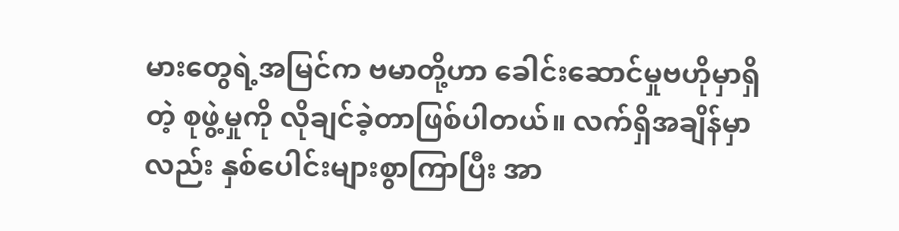မားတွေရဲ့အမြင်က ဗမာတို့ဟာ ခေါင်းဆောင်မှုဗဟိုမှာရှိတဲ့ စုဖွဲ့မှုကို လိုချင်ခဲ့တာဖြစ်ပါတယ်။ လက်ရှိအချိန်မှာလည်း နှစ်ပေါင်းများစွာကြာပြီး အာ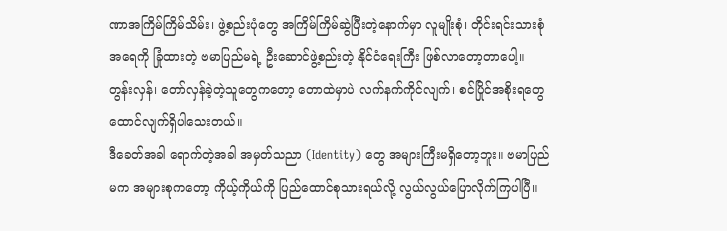ဏာအကြိမ်ကြိမ်သိမ်း၊ ဖွဲ့စည်းပုံတွေ အကြိမ်ကြိမ်ဆွဲပြီးတဲ့နောက်မှာ လူမျိုးစုံ၊ တိုင်းရင်းသားစုံ အရေကို ခြုံထားတဲ့ ဗမာပြည်မရဲ့ ဦးဆောင်ဖွဲ့စည်းတဲ့ နိုင်ငံရေးကြီး ဖြစ်လာတော့တာပေါ့။ တွန်းလှန်၊ တော်လှန်ခဲ့တဲ့သူတွေကတော့ တောထဲမှာပဲ လက်နက်ကိုင်လျက်၊ စင်ပြိုင်အစိုးရတွေ ထောင်လျက်ရှိပါသေးတယ်။
ဒီခေတ်အခါ ရောက်တဲ့အခါ အမှတ်သညာ (Identity) တွေ အများကြီးမရှိတော့ဘူး။ ဗမာပြည်မက အများစုကတော့ ကိုယ့်ကိုယ်ကို ပြည်ထောင်စုသားရယ်လို့ လွယ်လွယ်ပြောလိုက်ကြပါပြီ။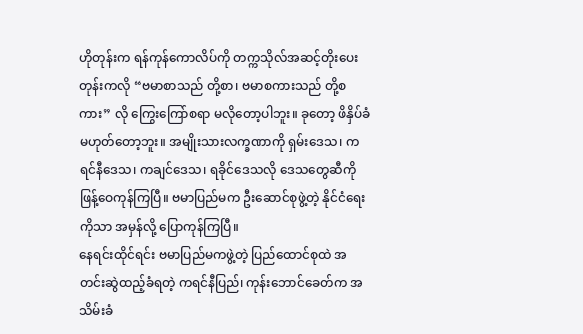ဟိုတုန်းက ရန်ကုန်ကောလိပ်ကို တက္ကသိုလ်အဆင့်တိုးပေးတုန်းကလို “ဗမာစာသည် တို့စာ၊ ဗမာစကားသည် တို့စကား” လို ကြွေးကြော်စရာ မလိုတော့ပါဘူး။ ခုတော့ ဖိနှိပ်ခံမဟုတ်တော့ဘူး။ အမျိုးသားလက္ခဏာကို ရှမ်းဒေသ၊ ကရင်နီဒေသ၊ ကချင်ဒေသ၊ ရခိုင်ဒေသလို ဒေသတွေဆီကို ဖြန့်ဝေကုန်ကြပြီ။ ဗမာပြည်မက ဦးဆောင်စုဖွဲ့တဲ့ နိုင်ငံရေးကိုသာ အမှန်လို့ ပြောကုန်ကြပြီ။
နေရင်းထိုင်ရင်း ဗမာပြည်မကဖွဲ့တဲ့ ပြည်ထောင်စုထဲ အတင်းဆွဲထည့်ခံရတဲ့ ကရင်နီပြည်၊ ကုန်းဘောင်ခေတ်က အသိမ်းခံ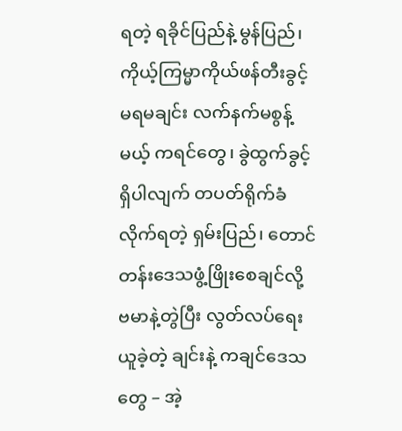ရတဲ့ ရခိုင်ပြည်နဲ့ မွန်ပြည်၊ ကိုယ့်ကြမ္မာကိုယ်ဖန်တီးခွင့် မရမချင်း လက်နက်မစွန့်မယ့် ကရင်တွေ၊ ခွဲထွက်ခွင့်ရှိပါလျက် တပတ်ရိုက်ခံလိုက်ရတဲ့ ရှမ်းပြည်၊ တောင်တန်းဒေသဖွံ့ဖြိုးစေချင်လို့ ဗမာနဲ့တွဲပြီး လွတ်လပ်ရေးယူခဲ့တဲ့ ချင်းနဲ့ ကချင်ဒေသတွေ – အဲ့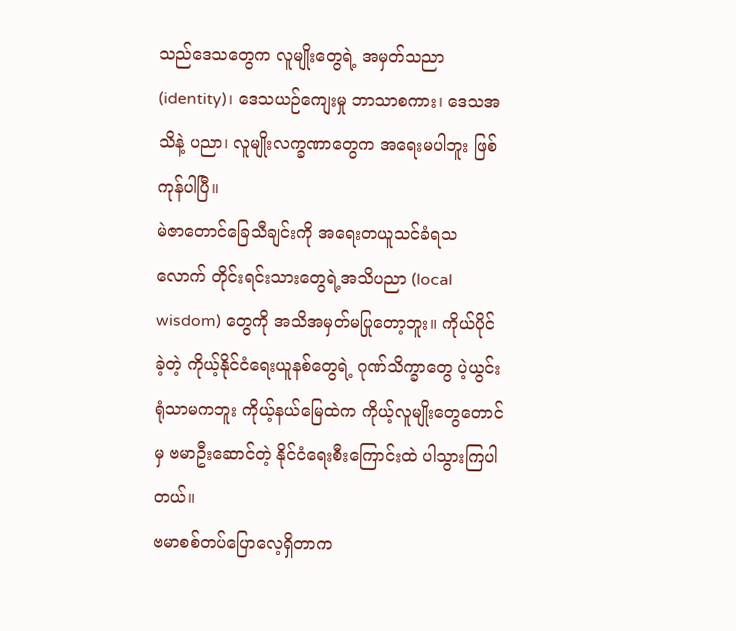သည်ဒေသတွေက လူမျိုးတွေရဲ့ အမှတ်သညာ (identity)၊ ဒေသယဉ်ကျေးမှု ဘာသာစကား၊ ဒေသအသိနဲ့ ပညာ၊ လူမျိုးလက္ခဏာတွေက အရေးမပါဘူး ဖြစ်ကုန်ပါပြီ။
မဲဇာတောင်ခြေသီချင်းကို အရေးတယူသင်ခံရသလောက် တိုင်းရင်းသားတွေရဲ့အသိပညာ (local wisdom) တွေကို အသိအမှတ်မပြုတော့ဘူး။ ကိုယ်ပိုင်ခဲ့တဲ့ ကိုယ့်နိုင်ငံရေးယူနစ်တွေရဲ့ ဂုဏ်သိက္ခာတွေ ပဲ့ယွင်းရုံသာမကဘူး ကိုယ့်နယ်မြေထဲက ကိုယ့်လူမျိုးတွေတောင်မှ ဗမာဦးဆောင်တဲ့ နိုင်ငံရေးစီးကြောင်းထဲ ပါသွားကြပါတယ်။
ဗမာစစ်တပ်ပြောလေ့ရှိတာက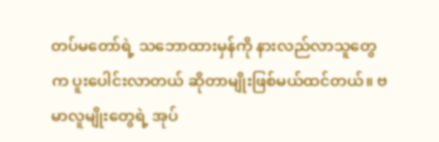တပ်မတော်ရဲ့ သဘောထားမှန်ကို နားလည်လာသူတွေက ပူးပေါင်းလာတယ် ဆိုတာမျိုးဖြစ်မယ်ထင်တယ်။ ဗမာလူမျိုးတွေရဲ့ အုပ်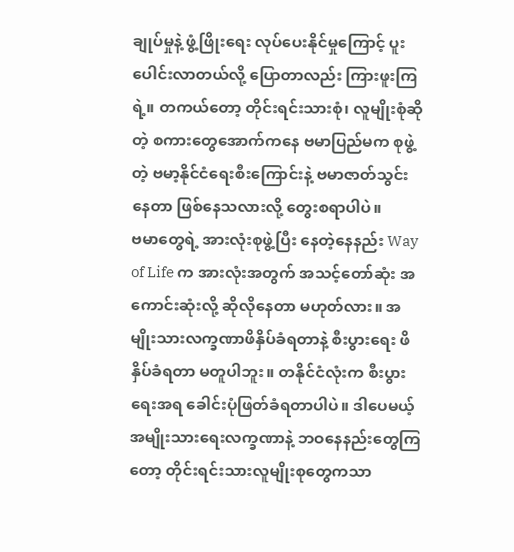ချုပ်မှုနဲ့ ဖွံ့ဖြိုးရေး လုပ်ပေးနိုင်မှုကြောင့် ပူးပေါင်းလာတယ်လို့ ပြောတာလည်း ကြားဖူးကြရဲ့။ တကယ်တော့ တိုင်းရင်းသားစုံ၊ လူမျိုးစုံဆိုတဲ့ စကားတွေအောက်ကနေ ဗမာပြည်မက စုဖွဲ့တဲ့ ဗမာ့နိုင်ငံရေးစီးကြောင်းနဲ့ ဗမာဇာတ်သွင်းနေတာ ဖြစ်နေသလားလို့ တွေးစရာပါပဲ။
ဗမာတွေရဲ့ အားလုံးစုဖွဲ့ပြီး နေတဲ့နေနည်း Way of Life က အားလုံးအတွက် အသင့်တော်ဆုံး အကောင်းဆုံးလို့ ဆိုလိုနေတာ မဟုတ်လား။ အမျိုးသားလက္ခဏာဖိနှိပ်ခံရတာနဲ့ စီးပွားရေး ဖိနှိပ်ခံရတာ မတူပါဘူး။ တနိုင်ငံလုံးက စီးပွားရေးအရ ခေါင်းပုံဖြတ်ခံရတာပါပဲ။ ဒါပေမယ့် အမျိုးသားရေးလက္ခဏာနဲ့ ဘဝနေနည်းတွေကြတော့ တိုင်းရင်းသားလူမျိုးစုတွေကသာ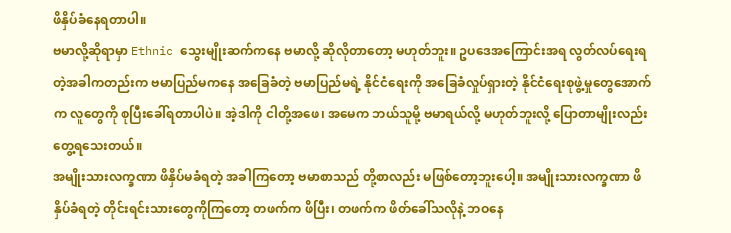ဖိနှိပ်ခံနေရတာပါ။
ဗမာလို့ဆိုရာမှာ Ethnic သွေးမျိုးဆက်ကနေ ဗမာလို့ ဆိုလိုတာတော့ မဟုတ်ဘူး။ ဥပဒေအကြောင်းအရ လွတ်လပ်ရေးရတဲ့အခါကတည်းက ဗမာပြည်မကနေ အခြေခံတဲ့ ဗမာပြည်မရဲ့ နိုင်ငံရေးကို အခြေခံလှုပ်ရှားတဲ့ နိုင်ငံရေးစုဖွဲ့မှုတွေအောက်က လူတွေကို စုပြီးခေါ်ရတာပါပဲ။ အဲ့ဒါကို ငါတို့အဖေ၊ အမေက ဘယ်သူမို့ ဗမာရယ်လို့ မဟုတ်ဘူးလို့ ပြောတာမျိုးလည်း တွေ့ရသေးတယ်။
အမျိုးသားလက္ခဏာ ဖိနှိပ်မခံရတဲ့ အခါကြတော့ ဗမာစာသည် တို့စာလည်း မဖြစ်တော့ဘူးပေါ့။ အမျိုးသားလက္ခဏာ ဖိနှိပ်ခံရတဲ့ တိုင်းရင်းသားတွေကိုကြတော့ တဖက်က ဖိပြီး၊ တဖက်က ဖိတ်ခေါ်သလိုနဲ့ ဘဝနေ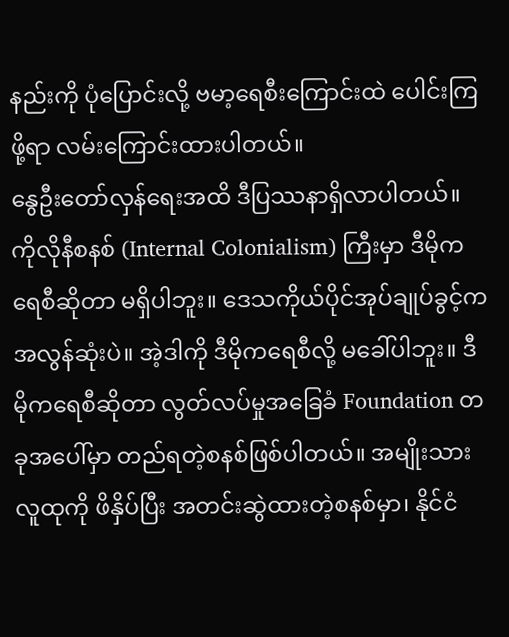နည်းကို ပုံပြောင်းလို့ ဗမာ့ရေစီးကြောင်းထဲ ပေါင်းကြဖို့ရာ လမ်းကြောင်းထားပါတယ်။
နွေဦးတော်လှန်ရေးအထိ ဒီပြဿနာရှိလာပါတယ်။ ကိုလိုနီစနစ် (Internal Colonialism) ကြီးမှာ ဒီမိုကရေစီဆိုတာ မရှိပါဘူး။ ဒေသကိုယ်ပိုင်အုပ်ချုပ်ခွင့်က အလွန်ဆုံးပဲ။ အဲ့ဒါကို ဒီမိုကရေစီလို့ မခေါ်ပါဘူး။ ဒီမိုကရေစီဆိုတာ လွတ်လပ်မှုအခြေခံ Foundation တခုအပေါ်မှာ တည်ရတဲ့စနစ်ဖြစ်ပါတယ်။ အမျိုးသားလူထုကို ဖိနှိပ်ပြီး အတင်းဆွဲထားတဲ့စနစ်မှာ၊ နိုင်ငံ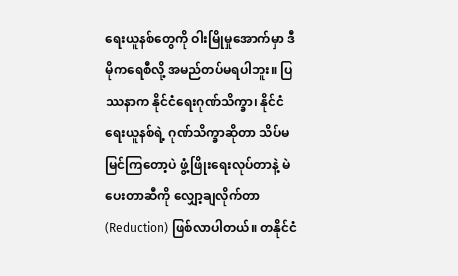ရေးယူနစ်တွေကို ဝါးမြိုမှုအောက်မှာ ဒီမိုကရေစီလို့ အမည်တပ်မရပါဘူး။ ပြဿနာက နိုင်ငံရေးဂုဏ်သိက္ခာ၊ နိုင်ငံရေးယူနစ်ရဲ့ ဂုဏ်သိက္ခာဆိုတာ သိပ်မမြင်ကြတော့ပဲ ဖွံ့ဖြိုးရေးလုပ်တာနဲ့ မဲပေးတာဆီကို လျှော့ချလိုက်တာ (Reduction) ဖြစ်လာပါတယ်။ တနိုင်ငံ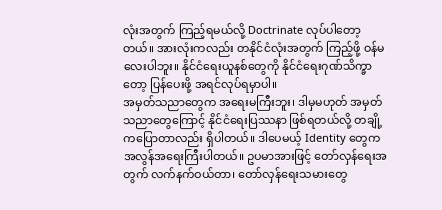လုံးအတွက် ကြည့်ရမယ်လို့ Doctrinate လုပ်ပါတော့တယ်။ အားလုံးကလည်း တနိုင်ငံလုံးအတွက် ကြည့်ဖို့ ဝန်မလေးပါဘူး။ နိုင်ငံရေးယူနစ်တွေကို နိုင်ငံရေးဂုဏ်သိက္ခာတော့ ပြန်ပေးဖို့ အရင်လုပ်ရမှာပါ။
အမှတ်သညာတွေက အရေးမကြီးဘူး၊ ဒါမှမဟုတ် အမှတ်သညာတွေကြောင့် နိုင်ငံရေးပြဿနာ ဖြစ်ရတယ်လို့ တချို့ကပြောတာလည်း ရှိပါတယ်။ ဒါပေမယ့် Identity တွေက အလွန်အရေးကြီးပါတယ်။ ဥပမာအားဖြင့် တော်လှန်ရေးအတွက် လက်နက်ဝယ်တာ၊ တော်လှန်ရေးသမားတွေ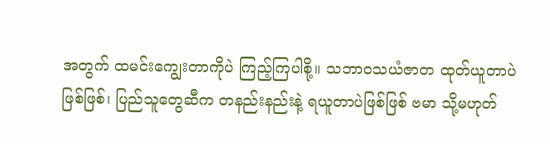အတွက် ထမင်းကျွေးတာကိုပဲ ကြည့်ကြပါစို့။ သဘာဝသယံဇာတ ထုတ်ယူတာပဲဖြစ်ဖြစ်၊ ပြည်သူတွေဆီက တနည်းနည်းနဲ့ ရယူတာပဲဖြစ်ဖြစ် ဗမာ သို့မဟုတ်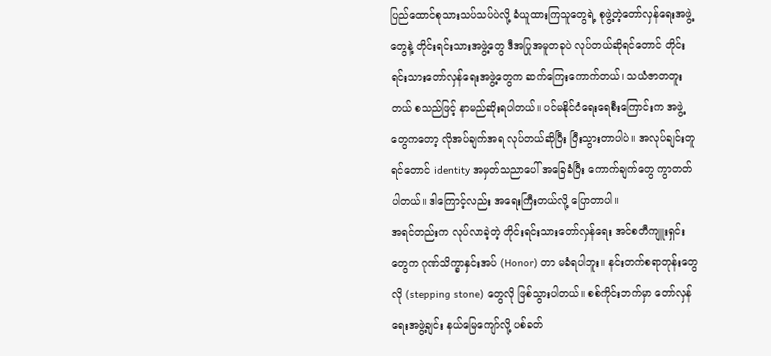ပြည်ထောင်စုသားသပ်သပ်ပဲလို့ ခံယူထားကြသူတွေရဲ့ စုဖွဲ့တဲ့တော်လှန်ရေးအဖွဲ့တွေနဲ့ တိုင်းရင်းသားအဖွဲ့တွေ ဒီအပြုအမူတခုပဲ လုပ်တယ်ဆိုရင်တောင် တိုင်းရင်းသားတော်လှန်ရေးအဖွဲ့တွေက ဆက်ကြေးကောက်တယ်၊ သယံဇာတတူးတယ် စသည်ဖြင့် နာမည်ဆိုးရပါတယ်။ ပင်မနိုင်ငံရေးရေစီးကြောင်းက အဖွဲ့တွေကတော့ လိုအပ်ချက်အရ လုပ်တယ်ဆိုပြီး ပြီးသွားတာပါပဲ။ အလုပ်ချင်းတူရင်တောင် identity အမှတ်သညာပေါ် အခြေခံပြီး ကောက်ချက်တွေ ကွာတတ်ပါတယ်။ ဒါကြောင့်လည်း အရေးကြီးတယ်လို့ ပြောတာပါ။
အရင်တည်းက လုပ်လာခဲ့တဲ့ တိုင်းရင်းသားတော်လှန်ရေး အင်စတီကျူးရှင်းတွေက ဂုဏ်သိက္ခာနှင်းအပ် (Honor) တာ မခံရပါဘူး။ နင်းတက်စရာတုန်းတွေလို (stepping stone) တွေလို ဖြစ်သွားပါတယ်။ စစ်ကိုင်းဘက်မှာ တော်လှန်ရေးအဖွဲ့ချင်း နယ်မြေကျော်လို့ ပစ်ခတ်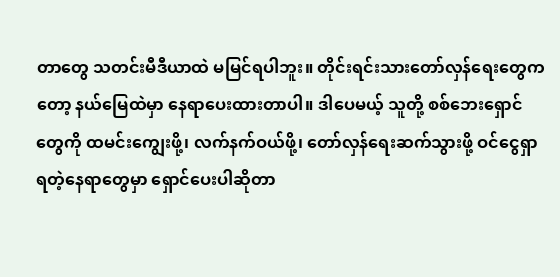တာတွေ သတင်းမီဒီယာထဲ မမြင်ရပါဘူး။ တိုင်းရင်းသားတော်လှန်ရေးတွေကတော့ နယ်မြေထဲမှာ နေရာပေးထားတာပါ။ ဒါပေမယ့် သူတို့ စစ်ဘေးရှောင်တွေကို ထမင်းကျွေးဖို့၊ လက်နက်ဝယ်ဖို့၊ တော်လှန်ရေးဆက်သွားဖို့ ဝင်ငွေရှာရတဲ့နေရာတွေမှာ ရှောင်ပေးပါဆိုတာ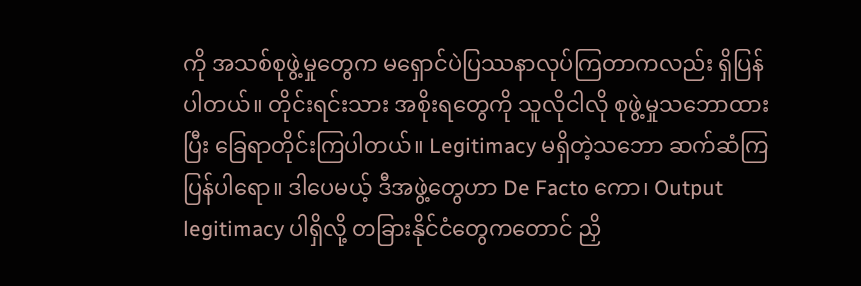ကို အသစ်စုဖွဲ့မှုတွေက မရှောင်ပဲပြဿနာလုပ်ကြတာကလည်း ရှိပြန်ပါတယ်။ တိုင်းရင်းသား အစိုးရတွေကို သူလိုငါလို စုဖွဲ့မှုသဘောထားပြီး ခြေရာတိုင်းကြပါတယ်။ Legitimacy မရှိတဲ့သဘော ဆက်ဆံကြပြန်ပါရော။ ဒါပေမယ့် ဒီအဖွဲ့တွေဟာ De Facto ကော၊ Output legitimacy ပါရှိလို့ တခြားနိုင်ငံတွေကတောင် ညှိ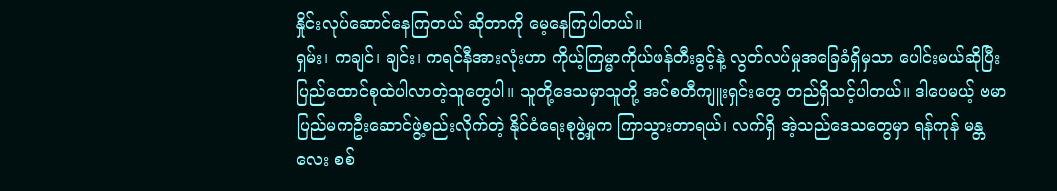နှိုင်းလုပ်ဆောင်နေကြတယ် ဆိုတာကို မေ့နေကြပါတယ်။
ရှမ်း၊ ကချင်၊ ချင်း၊ ကရင်နီအားလုံးဟာ ကိုယ့်ကြမ္မာကိုယ်ဖန်တီးခွင့်နဲ့ လွတ်လပ်မှုအခြေခံရှိမှသာ ပေါင်းမယ်ဆိုပြီး ပြည်ထောင်စုထဲပါလာတဲ့သူတွေပါ။ သူတို့ဒေသမှာသူတို့ အင်စတီကျူးရှင်းတွေ တည်ရှိသင့်ပါတယ်။ ဒါပေမယ့် ဗမာပြည်မကဦးဆောင်ဖွဲ့စည်းလိုက်တဲ့ နိုင်ငံရေးစုဖွဲ့မှုက ကြာသွားတာရယ်၊ လက်ရှိ အဲ့သည်ဒေသတွေမှာ ရန်ကုန် မန္တလေး စစ်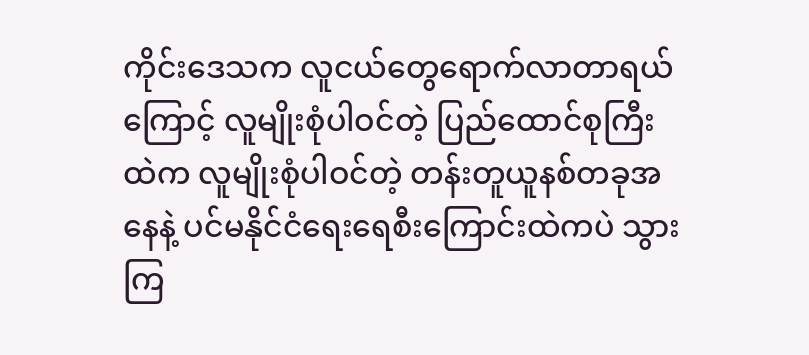ကိုင်းဒေသက လူငယ်တွေရောက်လာတာရယ်ကြောင့် လူမျိုးစုံပါဝင်တဲ့ ပြည်ထောင်စုကြီးထဲက လူမျိုးစုံပါဝင်တဲ့ တန်းတူယူနစ်တခုအနေနဲ့ ပင်မနိုင်ငံရေးရေစီးကြောင်းထဲကပဲ သွားကြ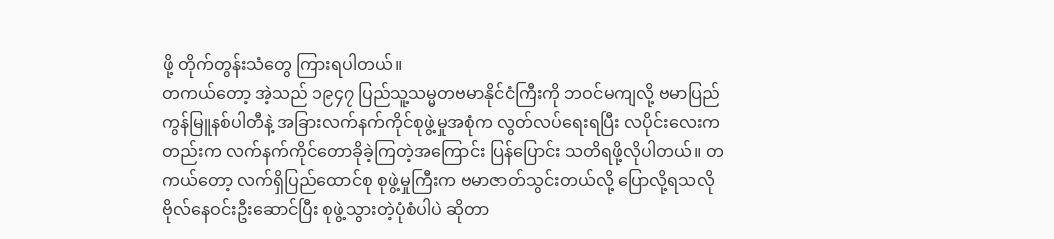ဖို့ တိုက်တွန်းသံတွေ ကြားရပါတယ်။
တကယ်တော့ အဲ့သည် ၁၉၄၇ ပြည်သူ့သမ္မတဗမာနိုင်ငံကြီးကို ဘဝင်မကျလို့ ဗမာပြည်ကွန်မြူနစ်ပါတီနဲ့ အခြားလက်နက်ကိုင်စုဖွဲ့မှုအစုံက လွတ်လပ်ရေးရပြီး လပိုင်းလေးကတည်းက လက်နက်ကိုင်တောခိုခဲ့ကြတဲ့အကြောင်း ပြန်ပြောင်း သတိရဖို့လိုပါတယ်။ တကယ်တော့ လက်ရှိပြည်ထောင်စု စုဖွဲ့မှုကြီးက ဗမာဇာတ်သွင်းတယ်လို့ ပြောလို့ရသလို ဗိုလ်နေဝင်းဦးဆောင်ပြီး စုဖွဲ့သွားတဲ့ပုံစံပါပဲ ဆိုတာ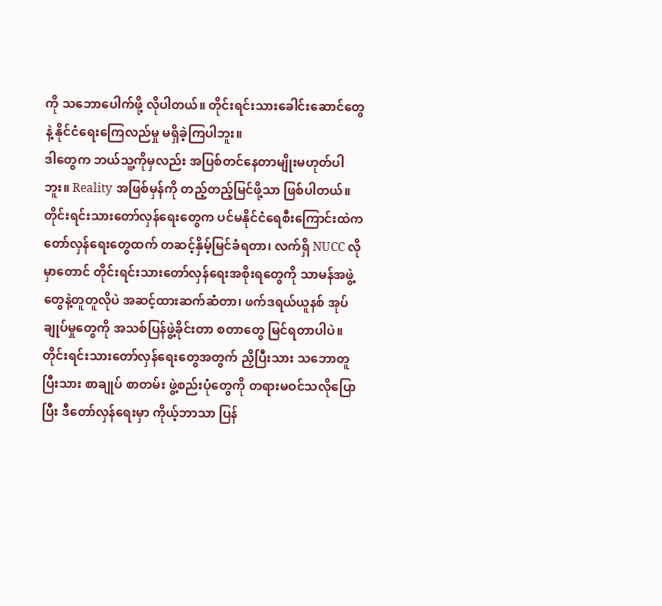ကို သဘောပေါက်ဖို့ လိုပါတယ်။ တိုင်းရင်းသားခေါင်းဆောင်တွေနဲ့ နိုင်ငံရေးကြေလည်မှု မရှိခဲ့ကြပါဘူး။
ဒါတွေက ဘယ်သူ့ကိုမှလည်း အပြစ်တင်နေတာမျိုးမဟုတ်ပါဘူး။ Reality အဖြစ်မှန်ကို တည့်တည့်မြင်ဖို့သာ ဖြစ်ပါတယ်။ တိုင်းရင်းသားတော်လှန်ရေးတွေက ပင်မနိုင်ငံရေစီးကြောင်းထဲက တော်လှန်ရေးတွေထက် တဆင့်နှိမ့်မြင်ခံရတာ၊ လက်ရှိ NUCC လိုမှာတောင် တိုင်းရင်းသားတော်လှန်ရေးအစိုးရတွေကို သာမန်အဖွဲ့တွေနဲ့တူတူလိုပဲ အဆင့်ထားဆက်ဆံတာ၊ ဖက်ဒရယ်ယူနစ် အုပ်ချုပ်မှုတွေကို အသစ်ပြန်ဖွဲ့ခိုင်းတာ စတာတွေ မြင်ရတာပါပဲ။
တိုင်းရင်းသားတော်လှန်ရေးတွေအတွက် ညှိပြီးသား သဘောတူပြီးသား စာချုပ် စာတမ်း ဖွဲ့စည်းပုံတွေကို တရားမဝင်သလိုပြောပြီး ဒီတော်လှန်ရေးမှာ ကိုယ့်ဘာသာ ပြန်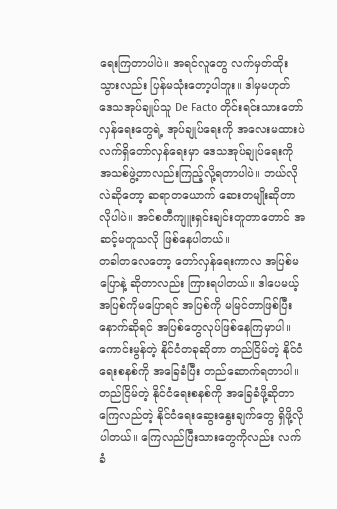ရေးကြတာပါပဲ။ အရင်လူတွေ လက်မှတ်ထိုးသွားလည်း ပြန်မသုံးတော့ပါဘူး။ ဒါမှမဟုတ် ဒေသအုပ်ချုပ်သူ De Facto တိုင်းရင်းသားတော်လှန်ရေးတွေရဲ့ အုပ်ချုပ်ရေးကို အလေးမထားပဲ လက်ရှိတော်လှန်ရေးမှာ ဒေသအုပ်ချုပ်ရေးကို အသစ်ဖွဲ့တာလည်းကြည့်လို့ရတာပါပဲ။ ဘယ်လိုလဲဆိုတော့ ဆရာတယောက် ဆေးတမျိုးဆိုတာလိုပါပဲ။ အင်စတီကျူးရှင်းချင်းတူတာတောင် အဆင့်မတူသလို ဖြစ်နေပါတယ်။
တခါတလေတော့ တော်လှန်ရေးကာလ အပြစ်မပြောနဲ့ ဆိုတာလည်း ကြားရပါတယ်။ ဒါပေမယ့် အပြစ်ကိုမပြောရင် အပြစ်ကို မမြင်တာဖြစ်ပြီး နောက်ဆိုရင် အပြစ်တွေလုပ်ဖြစ်နေကြမှာပါ။ ကောင်းမွန်တဲ့ နိုင်ငံတခုဆိုတာ တည်ငြိမ်တဲ့ နိုင်ငံရေးစနစ်ကို အခြေခံပြီး တည်ဆောက်ရတာပါ။ တည်ငြိမ်တဲ့ နိုင်ငံရေးစနစ်ကို အခြေခံဖို့ဆိုတာ ကြေလည်တဲ့ နိုင်ငံရေးဆွေးနွေးချက်တွေ ရှိဖို့လိုပါတယ်။ ကြေလည်ပြီးသားတွေကိုလည်း လက်ခံ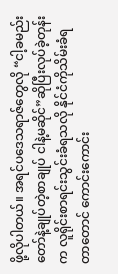ဖို့လိုပါတယ်။ အရင်ပဒေသရာဇ်တွေလို “ငါ့ခမည်းတော်နဲ့ချုပ်တဲ့စာချုပ် ငါနဲ့မဆိုင်”ဆိုပြီးလုပ်ခဲ့တုန်းက လူရိုင်းစာရင်းသွင်းခံရသလို နိုင်ငံကိုသိမ်းခံရတာတောင် ကောင်းကောင်း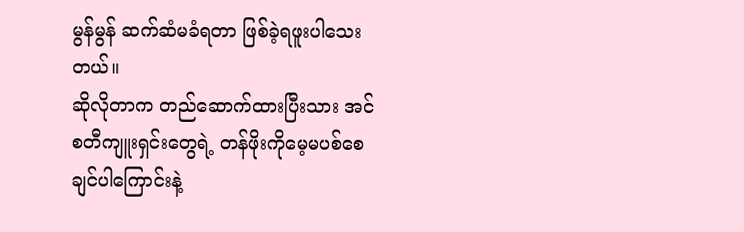မွန်မွန် ဆက်ဆံမခံရတာ ဖြစ်ခဲ့ရဖူးပါသေးတယ်။
ဆိုလိုတာက တည်ဆောက်ထားပြီးသား အင်စတီကျူးရှင်းတွေရဲ့ တန်ဖိုးကိုမေ့မပစ်စေချင်ပါကြောင်းနဲ့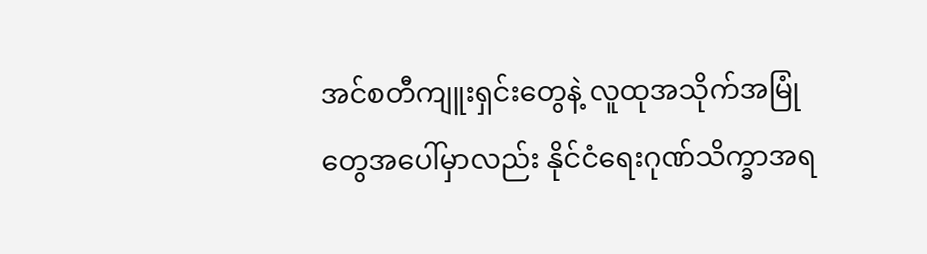အင်စတီကျူးရှင်းတွေနဲ့ လူထုအသိုက်အမြုံတွေအပေါ်မှာလည်း နိုင်ငံရေးဂုဏ်သိက္ခာအရ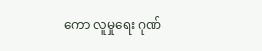ကော လူမှုရေး ဂုဏ်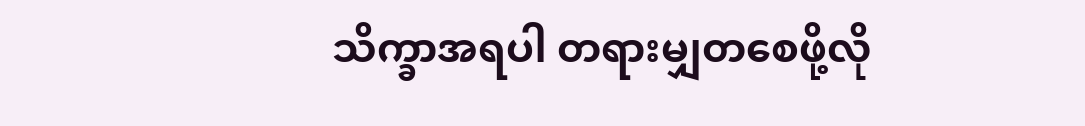သိက္ခာအရပါ တရားမျှတစေဖို့လို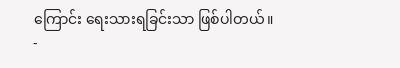ကြောင်း ရေးသားရခြင်းသာ ဖြစ်ပါတယ်။
-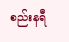စည်းနရီ